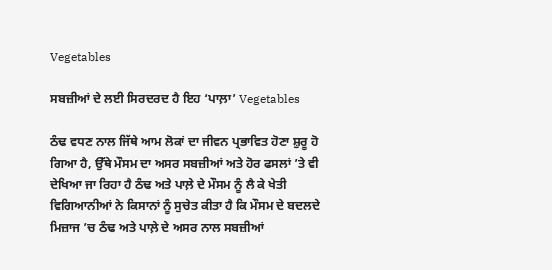Vegetables

ਸਬਜ਼ੀਆਂ ਦੇ ਲਈ ਸਿਰਦਰਦ ਹੈ ਇਹ ‘ਪਾਲ਼ਾ’ Vegetables

ਠੰਢ ਵਧਣ ਨਾਲ ਜਿੱਥੇ ਆਮ ਲੋਕਾਂ ਦਾ ਜੀਵਨ ਪ੍ਰਭਾਵਿਤ ਹੋਣਾ ਸ਼ੁਰੂ ਹੋ ਗਿਆ ਹੈ, ਉੱਥੇ ਮੌਸਮ ਦਾ ਅਸਰ ਸਬਜ਼ੀਆਂ ਅਤੇ ਹੋਰ ਫਸਲਾਂ ’ਤੇ ਵੀ ਦੇਖਿਆ ਜਾ ਰਿਹਾ ਹੈ ਠੰਢ ਅਤੇ ਪਾਲ਼ੇ ਦੇ ਮੌਸਮ ਨੂੰ ਲੈ ਕੇ ਖੇਤੀ ਵਿਗਿਆਨੀਆਂ ਨੇ ਕਿਸਾਨਾਂ ਨੂੰ ਸੁਚੇਤ ਕੀਤਾ ਹੈ ਕਿ ਮੌਸਮ ਦੇ ਬਦਲਦੇ ਮਿਜ਼ਾਜ ’ਚ ਠੰਢ ਅਤੇ ਪਾਲ਼ੇ ਦੇ ਅਸਰ ਨਾਲ ਸਬਜ਼ੀਆਂ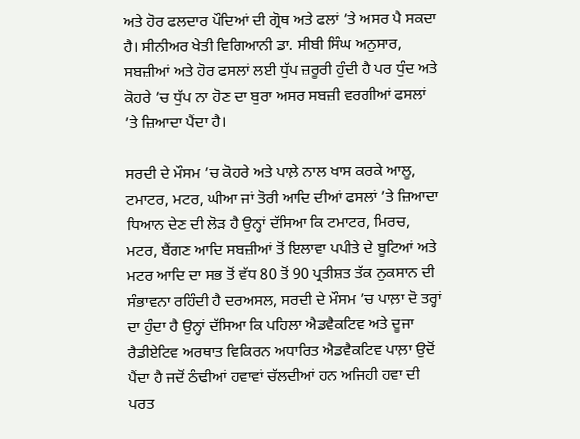ਅਤੇ ਹੋਰ ਫਲਦਾਰ ਪੌਦਿਆਂ ਦੀ ਗ੍ਰੋਥ ਅਤੇ ਫਲਾਂ ’ਤੇ ਅਸਰ ਪੈ ਸਕਦਾ ਹੈ। ਸੀਨੀਅਰ ਖੇਤੀ ਵਿਗਿਆਨੀ ਡਾ. ਸੀਬੀ ਸਿੰਘ ਅਨੁਸਾਰ, ਸਬਜ਼ੀਆਂ ਅਤੇ ਹੋਰ ਫਸਲਾਂ ਲਈ ਧੁੱਪ ਜ਼ਰੂਰੀ ਹੁੰਦੀ ਹੈ ਪਰ ਧੁੰਦ ਅਤੇ ਕੋਹਰੇ ’ਚ ਧੁੱਪ ਨਾ ਹੋਣ ਦਾ ਬੁਰਾ ਅਸਰ ਸਬਜ਼ੀ ਵਰਗੀਆਂ ਫਸਲਾਂ ’ਤੇ ਜ਼ਿਆਦਾ ਪੈਂਦਾ ਹੈ।

ਸਰਦੀ ਦੇ ਮੌਸਮ ’ਚ ਕੋਹਰੇ ਅਤੇ ਪਾਲ਼ੇ ਨਾਲ ਖਾਸ ਕਰਕੇ ਆਲੂ, ਟਮਾਟਰ, ਮਟਰ, ਘੀਆ ਜਾਂ ਤੋਰੀ ਆਦਿ ਦੀਆਂ ਫਸਲਾਂ ’ਤੇ ਜ਼ਿਆਦਾ ਧਿਆਨ ਦੇਣ ਦੀ ਲੋੜ ਹੈ ਉਨ੍ਹਾਂ ਦੱਸਿਆ ਕਿ ਟਮਾਟਰ, ਮਿਰਚ, ਮਟਰ, ਬੈਂਗਣ ਆਦਿ ਸਬਜ਼ੀਆਂ ਤੋਂ ਇਲਾਵਾ ਪਪੀਤੇ ਦੇ ਬੂਟਿਆਂ ਅਤੇ ਮਟਰ ਆਦਿ ਦਾ ਸਭ ਤੋਂ ਵੱਧ 80 ਤੋਂ 90 ਪ੍ਰਤੀਸ਼ਤ ਤੱਕ ਨੁਕਸਾਨ ਦੀ ਸੰਭਾਵਨਾ ਰਹਿੰਦੀ ਹੈ ਦਰਅਸਲ, ਸਰਦੀ ਦੇ ਮੌਸਮ ’ਚ ਪਾਲ਼ਾ ਦੋ ਤਰ੍ਹਾਂ ਦਾ ਹੁੰਦਾ ਹੈ ਉਨ੍ਹਾਂ ਦੱਸਿਆ ਕਿ ਪਹਿਲਾ ਐਡਵੈਕਟਿਵ ਅਤੇ ਦੂਜਾ ਰੈਡੀਏਟਿਵ ਅਰਥਾਤ ਵਿਕਿਰਨ ਅਧਾਰਿਤ ਐਡਵੈਕਟਿਵ ਪਾਲ਼ਾ ਉਦੋਂ ਪੈਂਦਾ ਹੈ ਜਦੋਂ ਠੰਢੀਆਂ ਹਵਾਵਾਂ ਚੱਲਦੀਆਂ ਹਨ ਅਜਿਹੀ ਹਵਾ ਦੀ ਪਰਤ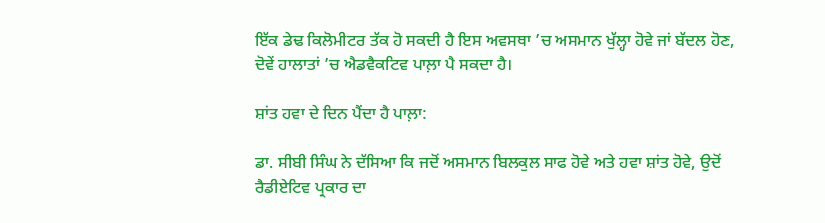ਇੱਕ ਡੇਢ ਕਿਲੋਮੀਟਰ ਤੱਕ ਹੋ ਸਕਦੀ ਹੈ ਇਸ ਅਵਸਥਾ ’ਚ ਅਸਮਾਨ ਖੁੱਲ੍ਹਾ ਹੋਵੇ ਜਾਂ ਬੱਦਲ ਹੋਣ, ਦੋਵੇਂ ਹਾਲਾਤਾਂ ’ਚ ਐਡਵੈਕਟਿਵ ਪਾਲ਼ਾ ਪੈ ਸਕਦਾ ਹੈ।

ਸ਼ਾਂਤ ਹਵਾ ਦੇ ਦਿਨ ਪੈਂਦਾ ਹੈ ਪਾਲ਼ਾ:

ਡਾ. ਸੀਬੀ ਸਿੰਘ ਨੇ ਦੱਸਿਆ ਕਿ ਜਦੋਂ ਅਸਮਾਨ ਬਿਲਕੁਲ ਸਾਫ ਹੋਵੇ ਅਤੇ ਹਵਾ ਸ਼ਾਂਤ ਹੋਵੇ, ਉਦੋਂ ਰੈਡੀਏਟਿਵ ਪ੍ਰਕਾਰ ਦਾ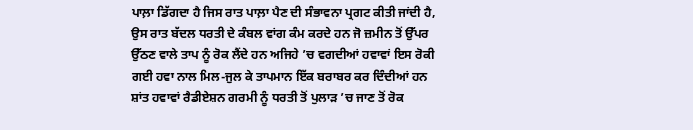ਪਾਲ਼ਾ ਡਿੱਗਦਾ ਹੈ ਜਿਸ ਰਾਤ ਪਾਲ਼ਾ ਪੈਣ ਦੀ ਸੰਭਾਵਨਾ ਪ੍ਰਗਟ ਕੀਤੀ ਜਾਂਦੀ ਹੈ, ਉਸ ਰਾਤ ਬੱਦਲ ਧਰਤੀ ਦੇ ਕੰਬਲ ਵਾਂਗ ਕੰਮ ਕਰਦੇ ਹਨ ਜੋ ਜ਼ਮੀਨ ਤੋਂ ਉੱਪਰ ਉੱਠਣ ਵਾਲੇ ਤਾਪ ਨੂੰ ਰੋਕ ਲੈਂਦੇ ਹਨ ਅਜਿਹੇ ’ਚ ਵਗਦੀਆਂ ਹਵਾਵਾਂ ਇਸ ਰੋਕੀ ਗਈ ਹਵਾ ਨਾਲ ਮਿਲ-ਜੁਲ ਕੇ ਤਾਪਮਾਨ ਇੱਕ ਬਰਾਬਰ ਕਰ ਦਿੰਦੀਆਂ ਹਨ ਸ਼ਾਂਤ ਹਵਾਵਾਂ ਰੈਡੀਏਸ਼ਨ ਗਰਮੀ ਨੂੰ ਧਰਤੀ ਤੋਂ ਪੁਲਾੜ ’ਚ ਜਾਣ ਤੋਂ ਰੋਕ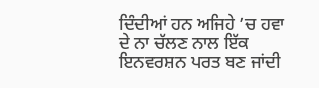ਦਿੰਦੀਆਂ ਹਨ ਅਜਿਹੇ ’ਚ ਹਵਾ ਦੇ ਨਾ ਚੱਲਣ ਨਾਲ ਇੱਕ ਇਨਵਰਸ਼ਨ ਪਰਤ ਬਣ ਜਾਂਦੀ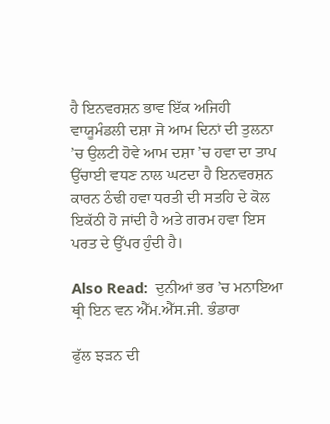ਹੈ ਇਨਵਰਸ਼ਨ ਭਾਵ ਇੱਕ ਅਜਿਹੀ ਵਾਯੂਮੰਡਲੀ ਦਸ਼ਾ ਜੋ ਆਮ ਦਿਨਾਂ ਦੀ ਤੁਲਨਾ ’ਚ ਉਲਟੀ ਹੋਵੇ ਆਮ ਦਸ਼ਾ ’ਚ ਹਵਾ ਦਾ ਤਾਪ ਉੱਚਾਈ ਵਧਣ ਨਾਲ ਘਟਦਾ ਹੈ ਇਨਵਰਸ਼ਨ ਕਾਰਨ ਠੰਢੀ ਹਵਾ ਧਰਤੀ ਦੀ ਸਤਹਿ ਦੇ ਕੋਲ ਇਕੱਠੀ ਹੋ ਜਾਂਦੀ ਹੈ ਅਤੇ ਗਰਮ ਹਵਾ ਇਸ ਪਰਤ ਦੇ ਉੱਪਰ ਹੁੰਦੀ ਹੈ।

Also Read:  ਦੁਨੀਆਂ ਭਰ ’ਚ ਮਨਾਇਆ ਥ੍ਰੀ ਇਨ ਵਨ ਐੱਮ.ਐੱਸ.ਜੀ. ਭੰਡਾਰਾ

ਫੁੱਲ ਝੜਨ ਦੀ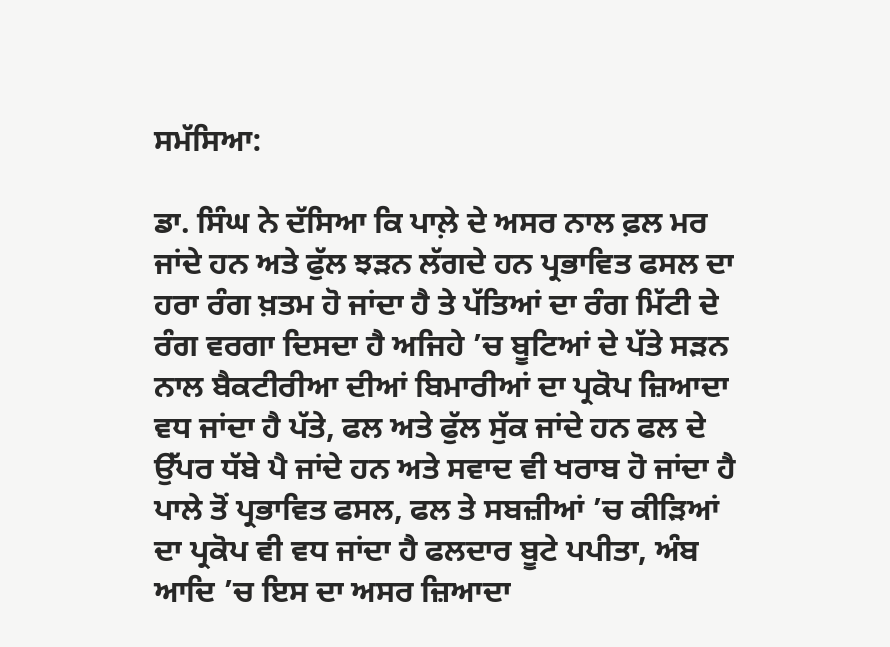ਸਮੱਸਿਆ:

ਡਾ. ਸਿੰਘ ਨੇ ਦੱਸਿਆ ਕਿ ਪਾਲ਼ੇ ਦੇ ਅਸਰ ਨਾਲ ਫ਼ਲ ਮਰ ਜਾਂਦੇ ਹਨ ਅਤੇ ਫੁੱਲ ਝੜਨ ਲੱਗਦੇ ਹਨ ਪ੍ਰਭਾਵਿਤ ਫਸਲ ਦਾ ਹਰਾ ਰੰਗ ਖ਼ਤਮ ਹੋ ਜਾਂਦਾ ਹੈ ਤੇ ਪੱਤਿਆਂ ਦਾ ਰੰਗ ਮਿੱਟੀ ਦੇ ਰੰਗ ਵਰਗਾ ਦਿਸਦਾ ਹੈ ਅਜਿਹੇ ’ਚ ਬੂਟਿਆਂ ਦੇ ਪੱਤੇ ਸੜਨ ਨਾਲ ਬੈਕਟੀਰੀਆ ਦੀਆਂ ਬਿਮਾਰੀਆਂ ਦਾ ਪ੍ਰਕੋਪ ਜ਼ਿਆਦਾ ਵਧ ਜਾਂਦਾ ਹੈ ਪੱਤੇ, ਫਲ ਅਤੇ ਫੁੱਲ ਸੁੱਕ ਜਾਂਦੇ ਹਨ ਫਲ ਦੇ ਉੱਪਰ ਧੱਬੇ ਪੈ ਜਾਂਦੇ ਹਨ ਅਤੇ ਸਵਾਦ ਵੀ ਖਰਾਬ ਹੋ ਜਾਂਦਾ ਹੈ ਪਾਲੇ ਤੋਂ ਪ੍ਰਭਾਵਿਤ ਫਸਲ, ਫਲ ਤੇ ਸਬਜ਼ੀਆਂ ’ਚ ਕੀੜਿਆਂ ਦਾ ਪ੍ਰਕੋਪ ਵੀ ਵਧ ਜਾਂਦਾ ਹੈ ਫਲਦਾਰ ਬੂਟੇ ਪਪੀਤਾ, ਅੰਬ ਆਦਿ ’ਚ ਇਸ ਦਾ ਅਸਰ ਜ਼ਿਆਦਾ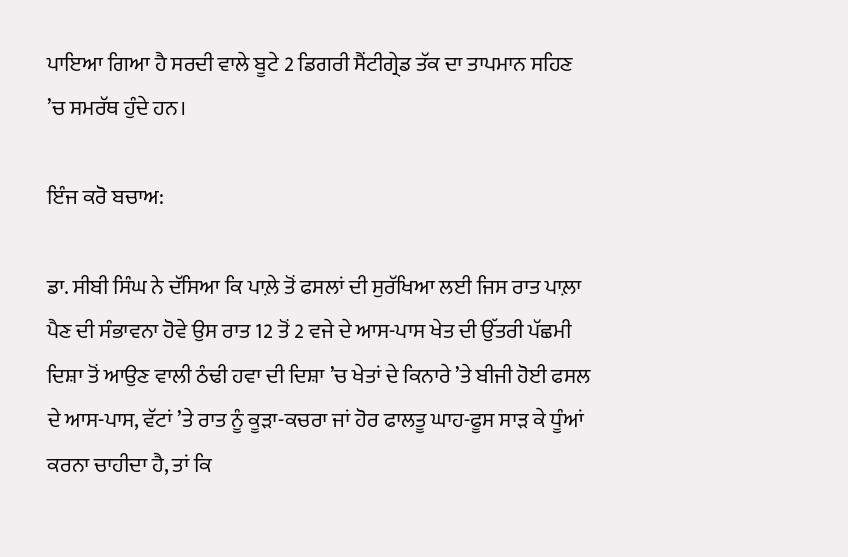ਪਾਇਆ ਗਿਆ ਹੈ ਸਰਦੀ ਵਾਲੇ ਬੂਟੇ 2 ਡਿਗਰੀ ਸੈਂਟੀਗ੍ਰੇਡ ਤੱਕ ਦਾ ਤਾਪਮਾਨ ਸਹਿਣ ’ਚ ਸਮਰੱਥ ਹੁੰਦੇ ਹਨ।

ਇੰਜ ਕਰੋ ਬਚਾਅ:

ਡਾ. ਸੀਬੀ ਸਿੰਘ ਨੇ ਦੱਸਿਆ ਕਿ ਪਾਲ਼ੇ ਤੋਂ ਫਸਲਾਂ ਦੀ ਸੁਰੱਖਿਆ ਲਈ ਜਿਸ ਰਾਤ ਪਾਲ਼ਾ ਪੈਣ ਦੀ ਸੰਭਾਵਨਾ ਹੋਵੇ ਉਸ ਰਾਤ 12 ਤੋਂ 2 ਵਜੇ ਦੇ ਆਸ-ਪਾਸ ਖੇਤ ਦੀ ਉੱਤਰੀ ਪੱਛਮੀ ਦਿਸ਼ਾ ਤੋਂ ਆਉਣ ਵਾਲੀ ਠੰਢੀ ਹਵਾ ਦੀ ਦਿਸ਼ਾ ’ਚ ਖੇਤਾਂ ਦੇ ਕਿਨਾਰੇ ’ਤੇ ਬੀਜੀ ਹੋਈ ਫਸਲ ਦੇ ਆਸ-ਪਾਸ, ਵੱਟਾਂ ’ਤੇ ਰਾਤ ਨੂੰ ਕੂੜਾ-ਕਚਰਾ ਜਾਂ ਹੋਰ ਫਾਲਤੂ ਘਾਹ-ਫੂਸ ਸਾੜ ਕੇ ਧੂੰਆਂ ਕਰਨਾ ਚਾਹੀਦਾ ਹੈ, ਤਾਂ ਕਿ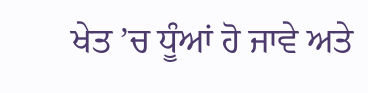ਖੇਤ ’ਚ ਧੂੰਆਂ ਹੋ ਜਾਵੇ ਅਤੇ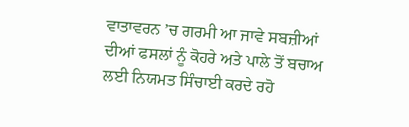ਵਾਤਾਵਰਨ ’ਚ ਗਰਮੀ ਆ ਜਾਵੇ ਸਬਜ਼ੀਆਂ ਦੀਆਂ ਫਸਲਾਂ ਨੂੰ ਕੋਹਰੇ ਅਤੇ ਪਾਲੇ ਤੋਂ ਬਚਾਅ ਲਈ ਨਿਯਮਤ ਸਿੰਚਾਈ ਕਰਦੇ ਰਹੋ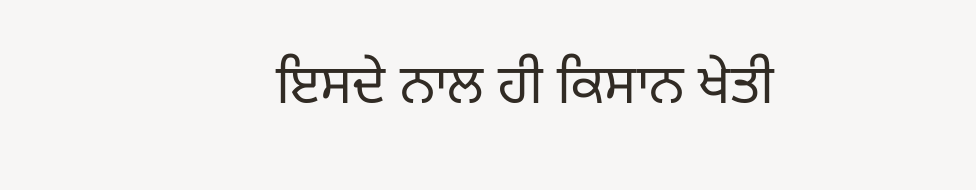ਇਸਦੇ ਨਾਲ ਹੀ ਕਿਸਾਨ ਖੇਤੀ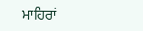ਮਾਹਿਰਾਂ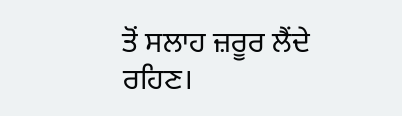ਤੋਂ ਸਲਾਹ ਜ਼ਰੂਰ ਲੈਂਦੇ ਰਹਿਣ।